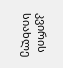კვირის სიახლე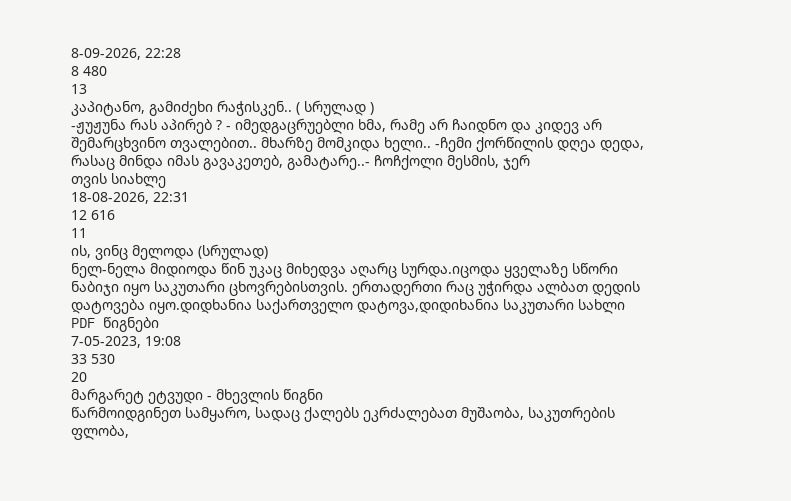8-09-2026, 22:28
8 480
13
კაპიტანო, გამიძეხი რაჭისკენ.. ( სრულად )
-ჟუჟუნა რას აპირებ ? - იმედგაცრუებლი ხმა, რამე არ ჩაიდნო და კიდევ არ შემარცხვინო თვალებით.. მხარზე მომკიდა ხელი.. -ჩემი ქორწილის დღეა დედა, რასაც მინდა იმას გავაკეთებ, გამატარე..- ჩოჩქოლი მესმის, ჯერ
თვის სიახლე
18-08-2026, 22:31
12 616
11
ის, ვინც მელოდა (სრულად)
ნელ-ნელა მიდიოდა წინ უკაც მიხედვა აღარც სურდა.იცოდა ყველაზე სწორი ნაბიჯი იყო საკუთარი ცხოვრებისთვის. ერთადერთი რაც უჭირდა ალბათ დედის დატოვება იყო.დიდხანია საქართველო დატოვა,დიდიხანია საკუთარი სახლი
PDF წიგნები
7-05-2023, 19:08
33 530
20
მარგარეტ ეტვუდი - მხევლის წიგნი
წარმოიდგინეთ სამყარო, სადაც ქალებს ეკრძალებათ მუშაობა, საკუთრების ფლობა,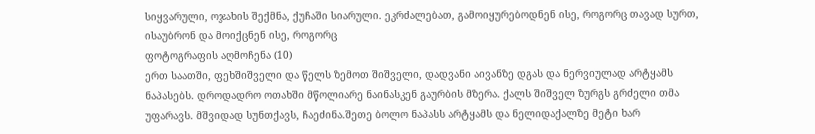სიყვარული, ოჯახის შექმნა, ქუჩაში სიარული. ეკრძალებათ, გამოიყურებოდნენ ისე, როგორც თავად სურთ, ისაუბრონ და მოიქცნენ ისე, როგორც
ფოტოგრაფის აღმოჩენა (10)
ერთ საათში, ფეხშიშველი და წელს ზემოთ შიშველი, დადვანი აივანზე დგას და ნერვიულად არტყამს ნაპასებს. დროდადრო ოთახში მწოლიარე ნაინასკენ გაურბის მზერა. ქალს შიშველ ზურგს გრძელი თმა უფარავს. მშვიდად სუნთქავს, ჩაეძინა.შეთე ბოლო ნაპასს არტყამს და ნელიდაქალზე მეტი ხარ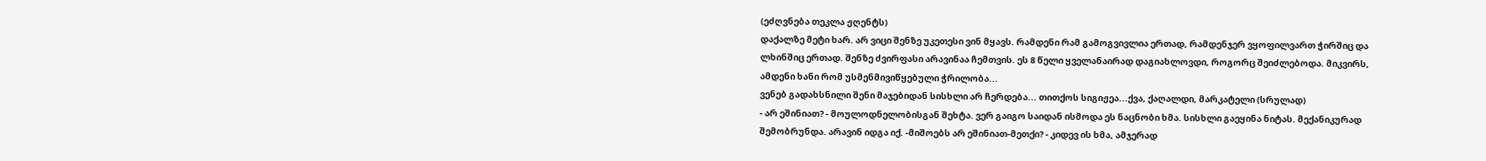(ეძღვნება თეკლა ჟღენტს)
დაქალზე მეტი ხარ. არ ვიცი შენზე უკეთესი ვინ მყავს. რამდენი რამ გამოგვივლია ერთად, რამდენჯერ ვყოფილვართ ჭირშიც და ლხინშიც ერთად. შენზე ძვირფასი არავინაა ჩემთვის. ეს 8 წელი ყველანაირად დაგიახლოვდი, როგორც შეიძლებოდა. მიკვირს, ამდენი ხანი რომ უსმენმივიწყებული ჭრილობა...
ვენებ გადახსნილი შენი მაჯებიდან სისხლი არ ჩერდება... თითქოს სიგიჟეა...ქვა, ქაღალდი, მარკატელი (სრულად)
- არ ეშინიათ? - მოულოდნელობისგან შეხტა. ვერ გაიგო საიდან ისმოდა ეს ნაცნობი ხმა. სისხლი გაეყინა ნიტას. მექანიკურად შემობრუნდა. არავინ იდგა იქ. -მიშოებს არ ეშინიათ-მეთქი? - კიდევ ის ხმა, ამჯერად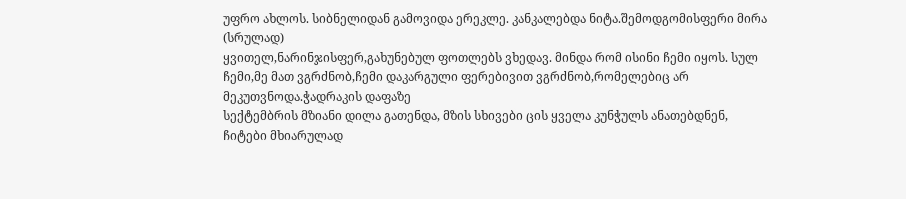უფრო ახლოს. სიბნელიდან გამოვიდა ერეკლე. კანკალებდა ნიტა.შემოდგომისფერი მირა (სრულად)
ყვითელ,ნარინჯისფერ,გახუნებულ ფოთლებს ვხედავ. მინდა რომ ისინი ჩემი იყოს. სულ ჩემი,მე მათ ვგრძნობ,ჩემი დაკარგული ფერებივით ვგრძნობ,რომელებიც არ მეკუთვნოდა.ჭადრაკის დაფაზე
სექტემბრის მზიანი დილა გათენდა, მზის სხივები ცის ყველა კუნჭულს ანათებდნენ, ჩიტები მხიარულად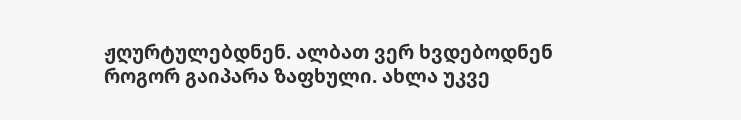ჟღურტულებდნენ. ალბათ ვერ ხვდებოდნენ როგორ გაიპარა ზაფხული. ახლა უკვე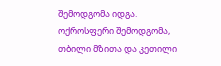შემოდგომა იდგა. ოქროსფერი შემოდგომა, თბილი მზითა და კეთილი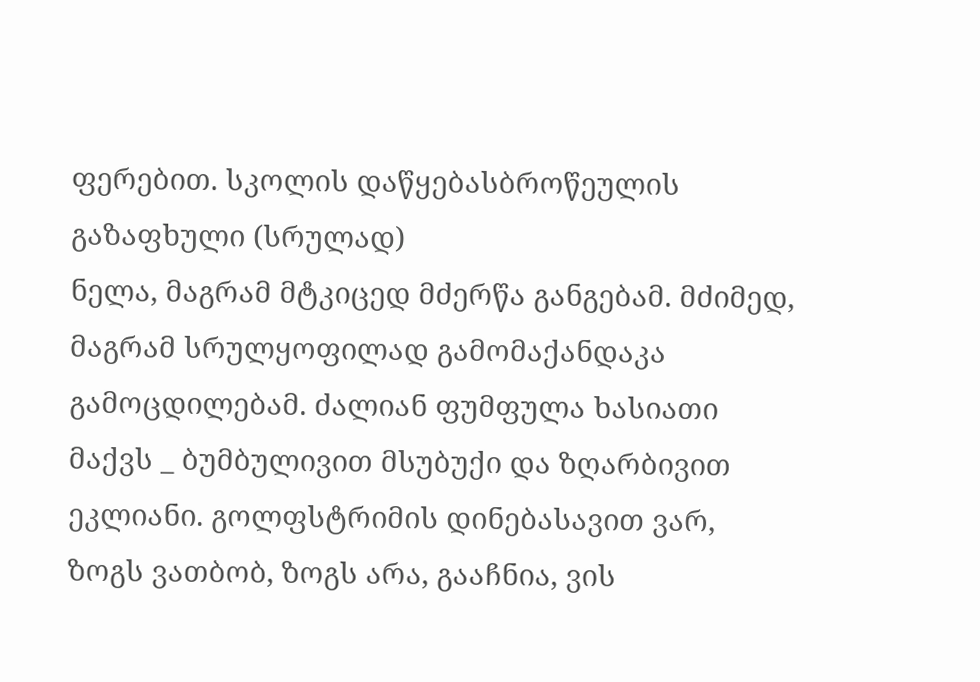ფერებით. სკოლის დაწყებასბროწეულის გაზაფხული (სრულად)
ნელა, მაგრამ მტკიცედ მძერწა განგებამ. მძიმედ, მაგრამ სრულყოფილად გამომაქანდაკა გამოცდილებამ. ძალიან ფუმფულა ხასიათი მაქვს _ ბუმბულივით მსუბუქი და ზღარბივით ეკლიანი. გოლფსტრიმის დინებასავით ვარ, ზოგს ვათბობ, ზოგს არა, გააჩნია, ვის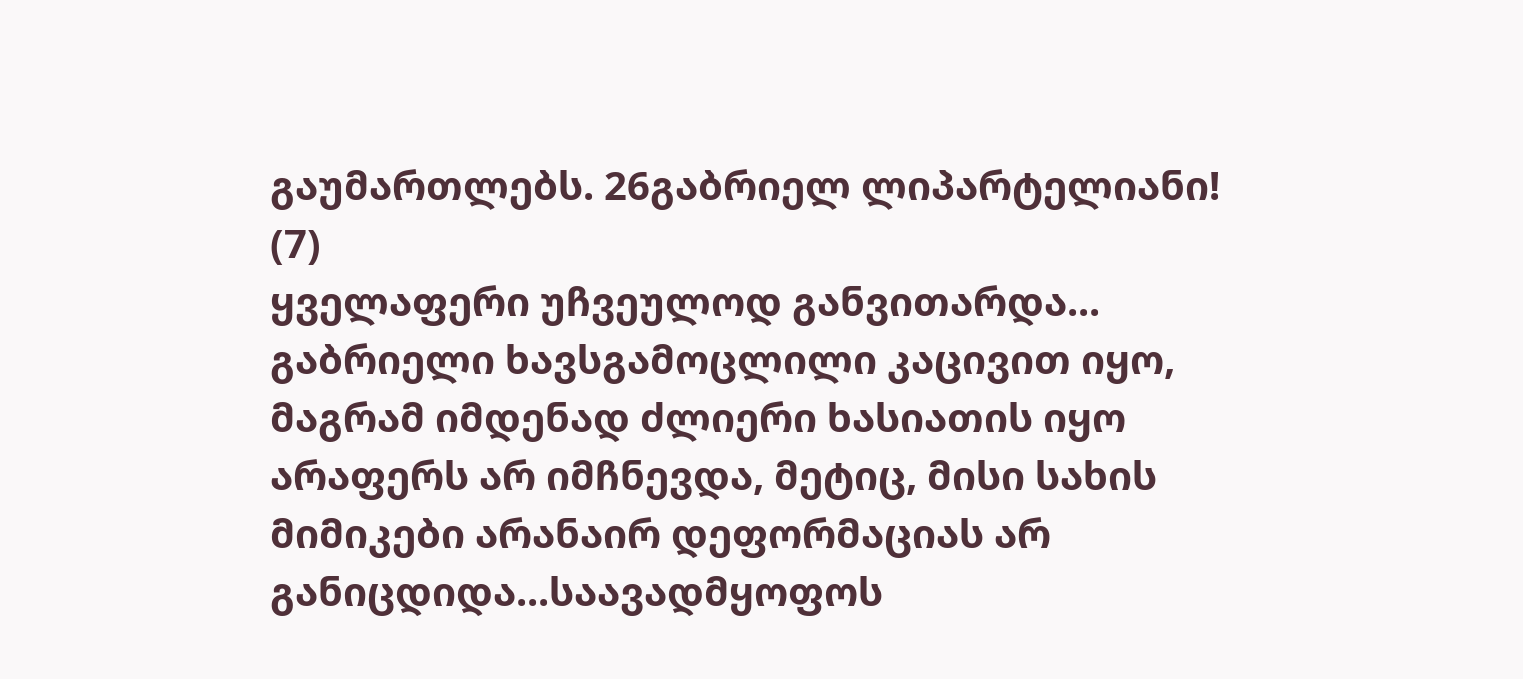გაუმართლებს. 26გაბრიელ ლიპარტელიანი! (7)
ყველაფერი უჩვეულოდ განვითარდა... გაბრიელი ხავსგამოცლილი კაცივით იყო, მაგრამ იმდენად ძლიერი ხასიათის იყო არაფერს არ იმჩნევდა, მეტიც, მისი სახის მიმიკები არანაირ დეფორმაციას არ განიცდიდა...საავადმყოფოს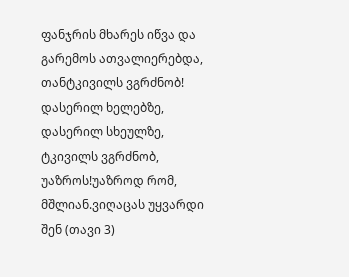ფანჯრის მხარეს იწვა და გარემოს ათვალიერებდა, თანტკივილს ვგრძნობ!
დასერილ ხელებზე, დასერილ სხეულზე, ტკივილს ვგრძნობ, უაზროს!უაზროდ რომ, მშლიან.ვიღაცას უყვარდი შენ (თავი 3)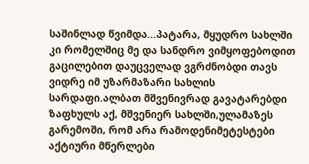საშინლად წვიმდა...პატარა, მყუდრო სახლში კი რომელშიც მე და სანდრო ვიმყოფებოდით გაცილებით დაუცველად ვგრძნობდი თავს ვიდრე იმ უზარმაზარი სახლის სარდაფი.ალბათ მშვენივრად გავატარებდი ზაფხულს აქ, მშვენიერ სახლში,ულამაზეს გარემოში, რომ არა რამოდენიმეტესტები
აქტიური მწერლები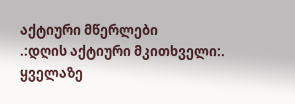აქტიური მწერლები
.:დღის აქტიური მკითხველი:.
ყველაზე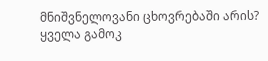მნიშვნელოვანი ცხოვრებაში არის?
ყველა გამოკ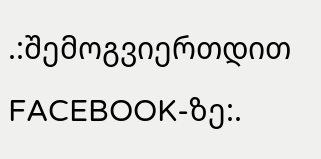.:შემოგვიერთდით FACEBOOK-ზე:.